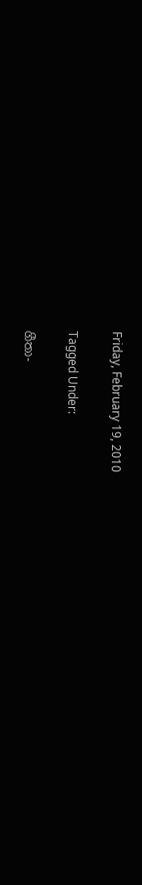Friday, February 19, 2010

Tagged Under:

ගීතා-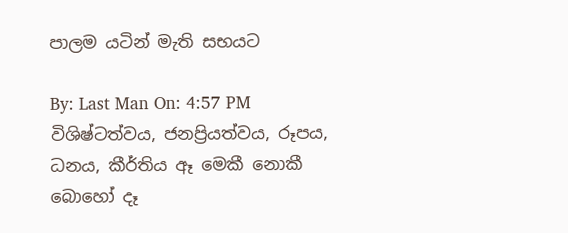පාලම යටින් මැති සභයට

By: Last Man On: 4:57 PM
විශිෂ්ටත්වය, ජනප්‍රියත්වය, රූපය, ධනය, කීර්තිය ඈ මෙකී නොකී බොහෝ දෑ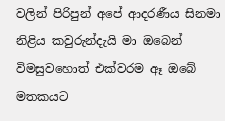වලින් පිරිපුන් අපේ ආදරණීය සිනමා නිළිය කවුරුන්දැයි මා ඔබෙන් විමසුවහොත් එක්වරම ඈ ඔබේ මතකයට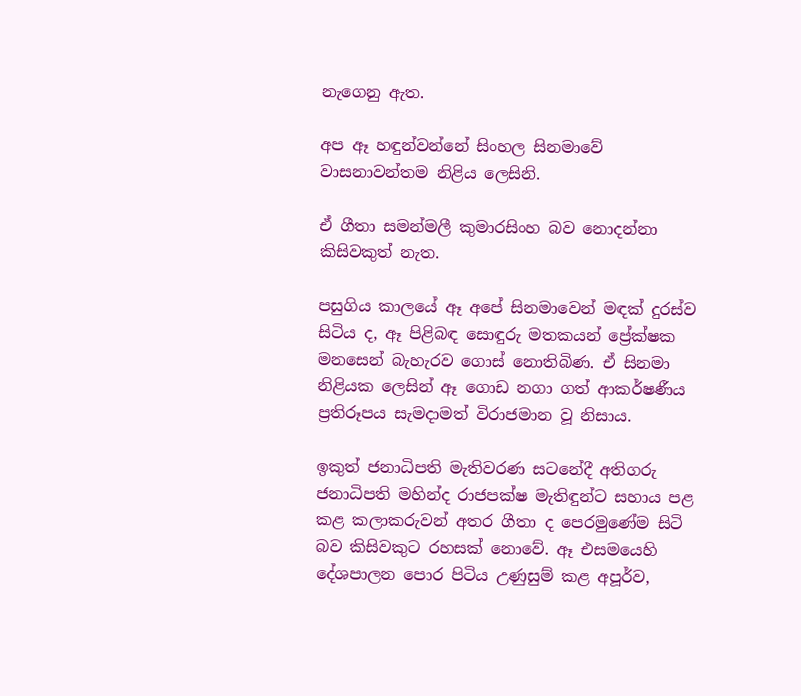නැගෙනු ඇත.

අප ඈ හඳුන්වන්නේ සිංහල සිනමාවේ වාසනාවන්තම නිළිය ලෙසිනි.

ඒ ගීතා සමන්මලී කුමාරසිංහ බව නොදන්නා කිසිවකුත් නැත.

පසුගිය කාලයේ ඈ අපේ සිනමාවෙන් මඳක් දුරස්ව සිටිය ද, ඈ පිළිබඳ සොඳුරු මතකයන් ප්‍රේක්ෂක මනසෙන් බැහැරව ගොස් නොතිබිණ. ඒ සිනමා නිළියක ලෙසින් ඈ ගොඩ නගා ගත් ආකර්ෂණීය ප්‍රතිරූපය සැමදාමත් විරාජමාන වූ නිසාය.

ඉකුත් ජනාධිපති මැතිවරණ සටනේදී අතිගරු ජනාධිපති මහින්ද රාජපක්ෂ මැතිඳුන්ට සහාය පළ කළ කලාකරුවන් අතර ගීතා ද පෙරමුණේම සිටි බව කිසිවකුට රහසක් නොවේ. ඈ එසමයෙහි දේශපාලන පොර පිටිය උණුසුම් කළ අපූර්ව,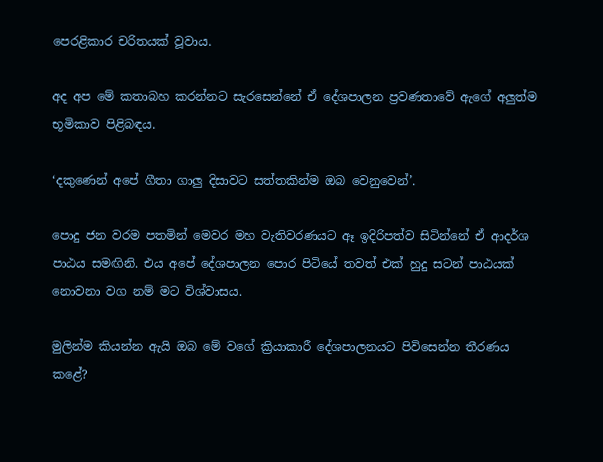පෙරළිකාර චරිතයක් වූවාය.

අද අප මේ කතාබහ කරන්නට සැරසෙන්නේ ඒ දේශපාලන ප්‍රවණතාවේ ඇගේ අලුත්ම භූමිකාව පිළිබඳය.

‘දකුණෙන් අපේ ගීතා ගාලු දිසාවට සත්තකින්ම ඔබ වෙනුවෙන්’.

පොදු ජන වරම පතමින් මෙවර මහ වැතිවරණයට ඈ ඉදිරිපත්ව සිටින්නේ ඒ ආදර්ශ පාඨය සමඟිනි. එය අපේ දේශපාලන පොර පිටියේ තවත් එක් හුදු සටන් පාඨයක් නොවනා වග නම් මට විශ්වාසය.

මුලින්ම කියන්න ඇයි ඔබ මේ වගේ ක්‍රියාකාරී දේශපාලනයට පිවිසෙන්න තීරණය කළේ?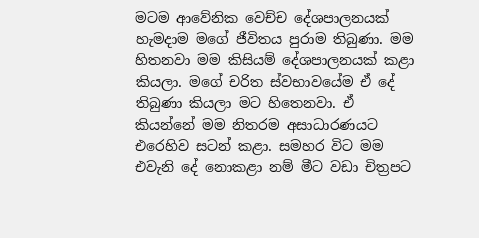මටම ආවේනික වෙච්ච දේශපාලනයක් හැමදාම මගේ ජීවිතය පුරාම තිබුණා. මම හිතනවා මම කිසියම් දේශපාලනයක් කළා කියලා. මගේ චරිත ස්වභාවයේම ඒ දේ තිබුණා කියලා මට හිතෙනවා. ඒ කියන්නේ මම නිතරම අසාධාරණයට එරෙහිව සටන් කළා. සමහර විට මම එවැනි දේ නොකළා නම් මීට වඩා චිත්‍රපට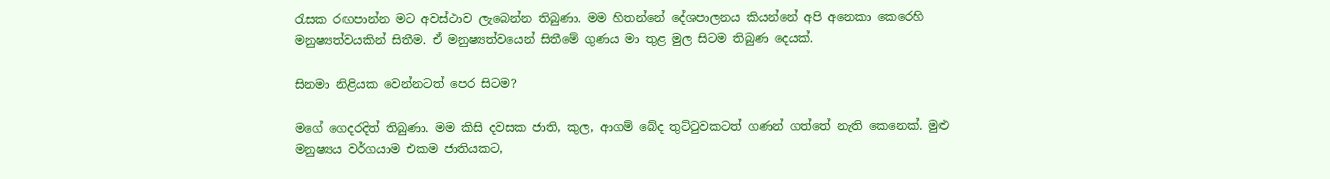රැසක රඟපාන්න මට අවස්ථාව ලැබෙන්න තිබුණා. මම හිතන්නේ දේශපාලනය කියන්නේ අපි අනෙකා කෙරෙහි මනුෂ්‍යත්වයකින් සිතීම. ඒ මනුෂ්‍යත්වයෙන් සිතීමේ ගුණය මා තුළ මුල සිටම තිබුණ දෙයක්.

සිනමා නිළියක වෙන්නටත් පෙර සිටම?

මගේ ගෙදරදිත් තිබුණා. මම කිසි දවසක ජාති, කුල, ආගම් බේද තුට්ටුවකටත් ගණන් ගත්තේ නැති කෙනෙක්. මුළු මනුෂ්‍යය වර්ගයාම එකම ජාතියකට,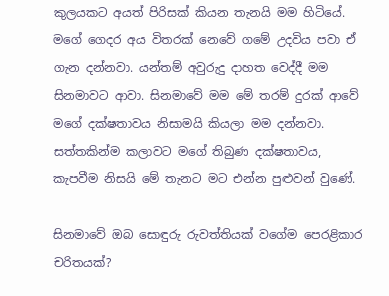කුලයකට අයත් පිරිසක් කියන තැනයි මම හිටියේ. මගේ ගෙදර අය විතරක් නෙවේ ගමේ උදවිය පවා ඒ ගැන දන්නවා. යන්තම් අවුරුදු දාහත වෙද්දී මම සිනමාවට ආවා. සිනමාවේ මම මේ තරම් දුරක් ආවේ මගේ දක්ෂතාවය නිසාමයි කියලා මම දන්නවා. සත්තකින්ම කලාවට මගේ තිබුණ දක්ෂතාවය, කැපවීම නිසයි මේ තැනට මට එන්න පුළුවන් වුණේ.

සිනමාවේ ඔබ සොඳුරු රුවත්තියක් වගේම පෙරළිකාර චරිතයක්?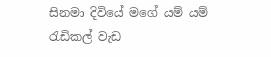සිනමා දිවියේ මගේ යම් යම් රැඩිකල් වැඩ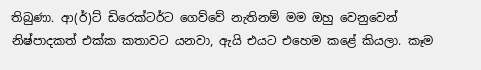තිබුණා. ආ(ර්)ට් ඩිරෙක්ටර්ට ගෙව්වේ නැතිනම් මම ඔහු වෙනුවෙන් නිෂ්පාදකත් එක්ක කතාවට යනවා, ඇයි එයට එහෙම කළේ කියලා. කෑම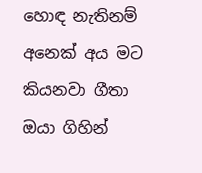හොඳ නැතිනම් අනෙක් අය මට කියනවා ගීතා ඔයා ගිහින්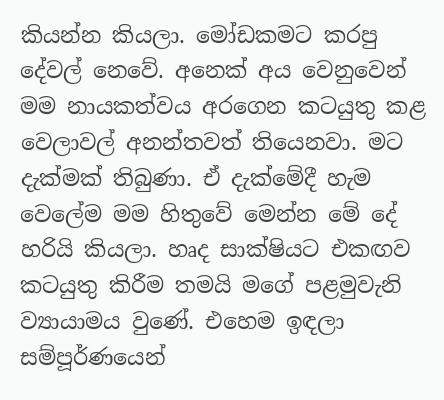කියන්න කියලා. මෝඩකමට කරපු දේවල් නෙවේ. අනෙක් අය වෙනුවෙන් මම නායකත්වය අරගෙන කටයුතු කළ වෙලාවල් අනන්තවත් තියෙනවා. මට දැක්මක් තිබුණා. ඒ දැක්මේදී හැම වෙලේම මම හිතුවේ මෙන්න මේ දේ හරියි කියලා. හෘද සාක්ෂියට එකඟව කටයුතු කිරීම තමයි මගේ පළමුවැනි ව්‍යායාමය වුණේ. එහෙම ඉඳලා සම්පූර්ණයෙන්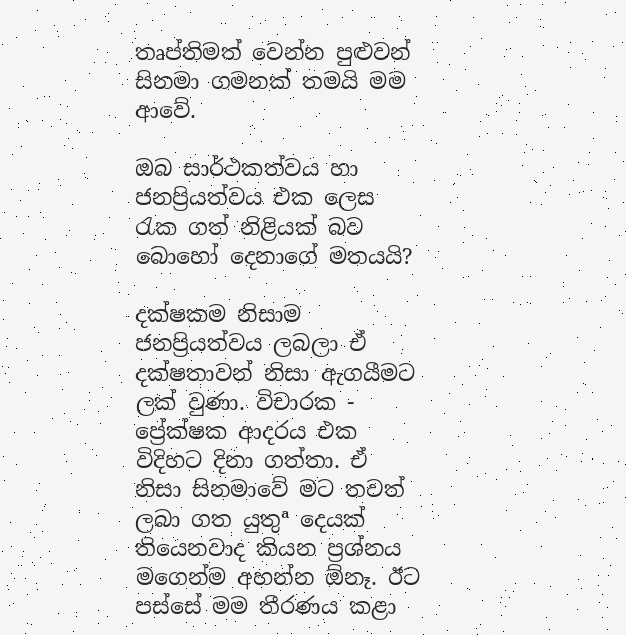තෘප්තිමත් වෙන්න පුළුවන් සිනමා ගමනක් තමයි මම ආවේ.

ඔබ සාර්ථකත්වය හා ජනප්‍රියත්වය එක ලෙස රැක ගත් නිළියක් බව බොහෝ දෙනාගේ මතයයි?

දක්ෂකම නිසාම ජනප්‍රියත්වය ලබලා ඒ දක්ෂතාවන් නිසා ඇගයීමට ලක් වුණා. විචාරක - ප්‍රේක්ෂක ආදරය එක විදිහට දිනා ගත්තා. ඒ නිසා සිනමාවේ මට තවත් ලබා ගත යුතුª දෙයක් තියෙනවාද කියන ප්‍රශ්නය මගෙන්ම අහන්න ඕනෑ. ඊට පස්සේ මම තීරණය කළා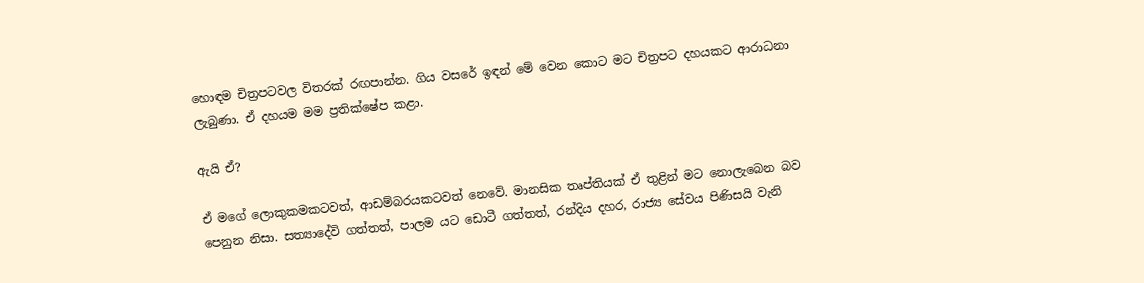හොඳම චිත්‍රපටවල විතරක් රඟපාන්න. ගිය වසරේ ඉඳන් මේ වෙන කොට මට චිත්‍රපට දහයකට ආරාධනා ලැබුණා. ඒ දහයම මම ප්‍රතික්ෂේප කළා.

ඇයි ඒ?

ඒ මගේ ලොකුකමකටවත්, ආඩම්බරයකටවත් නෙවේ. මානසික තෘප්තියක් ඒ තුළින් මට නොලැබෙන බව පෙනුන නිසා. සත්‍යාදේවි ගත්තත්, පාලම යට ඩොටී ගත්තත්, රන්දිය දහර, රාජ්‍ය සේවය පිණිසයි වැනි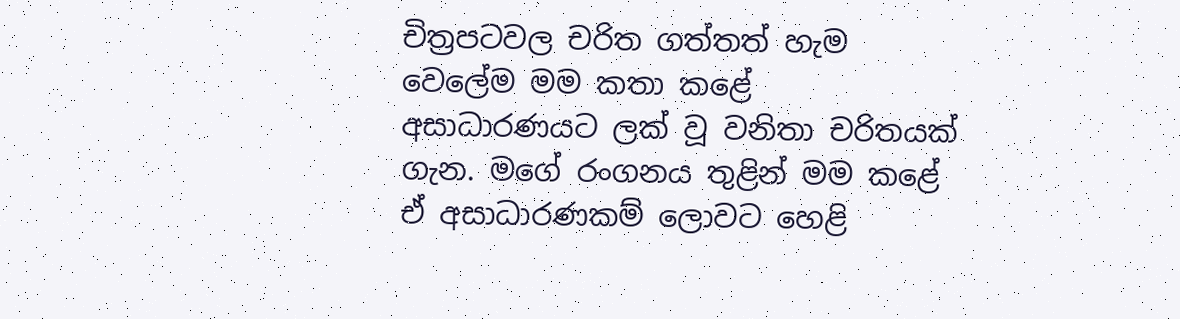චිත්‍රපටවල චරිත ගත්තත් හැම වෙලේම මම කතා කළේ අසාධාරණයට ලක් වූ වනිතා චරිතයක් ගැන. මගේ රංගනය තුළින් මම කළේ ඒ අසාධාරණකම් ලොවට හෙළි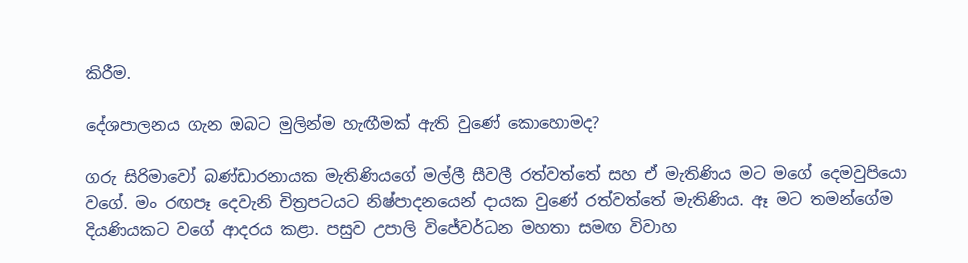කිරීම.

දේශපාලනය ගැන ඔබට මුලින්ම හැඟීමක් ඇති වුණේ කොහොමද?

ගරු සිරිමාවෝ බණ්ඩාරනායක මැතිණියගේ මල්ලී සීවලී රත්වත්තේ සහ ඒ මැතිණිය මට මගේ දෙමවුපියො වගේ. මං රඟපෑ දෙවැනි චිත්‍රපටයට නිෂ්පාදනයෙන් දායක වුණේ රත්වත්තේ මැතිණිය. ඈ මට තමන්ගේම දියණියකට වගේ ආදරය කළා. පසුව උපාලි විජේවර්ධන මහතා සමඟ විවාහ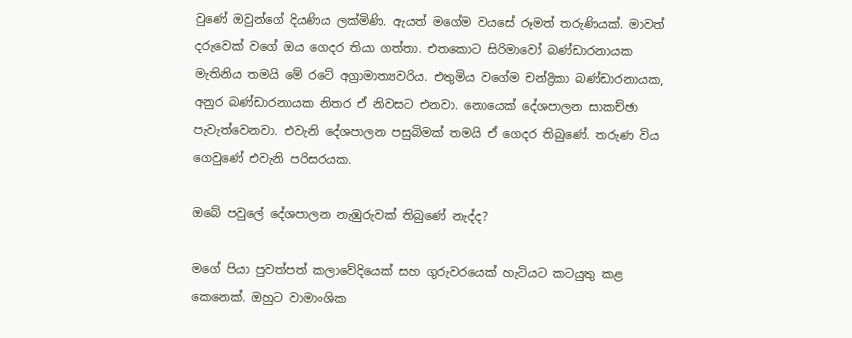වුණේ ඔවුන්ගේ දියණිය ලක්මිණි. ඇයත් මගේම වයසේ රූමත් තරුණියක්. මාවත් දරුවෙක් වගේ ඔය ගෙදර තියා ගත්තා. එතකොට සිරිමාවෝ බණ්ඩාරනායක මැතිනිය තමයි මේ රටේ අග්‍රාමාත්‍යවරිය. එතුමිය වගේම චන්ද්‍රිකා බණ්ඩාරනායක, අනුර බණ්ඩාරනායක නිතර ඒ නිවසට එනවා. නොයෙක් දේශපාලන සාකච්ඡා පැවැත්වෙනවා. එවැනි දේශපාලන පසුබිමක් තමයි ඒ ගෙදර තිබුණේ. තරුණ විය ගෙවුණේ එවැනි පරිසරයක.

ඔබේ පවුලේ දේශපාලන නැඹුරුවක් තිබුණේ නැද්ද?

මගේ පියා පුවත්පත් කලාවේදියෙක් සහ ගුරුවරයෙක් හැටියට කටයුතු කළ කෙනෙක්. ඔහුට වාමාංශික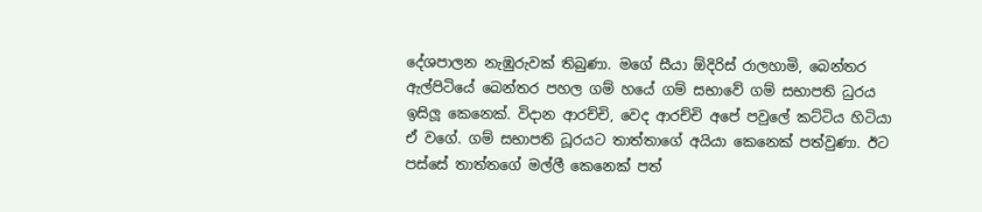දේශපාලන නැඹුරුවක් තිබුණා. මගේ සීයා ඕදිරිස් රාලහාමි, බෙන්තර ඇල්පිටියේ බෙන්තර පහල ගම් හයේ ගම් සභාවේ ගම් සභාපති ධුරය ඉසිලූ කෙනෙක්. විදාන ආරච්චි, වෙද ආරච්චි අපේ පවුලේ කට්ටිය හිටියා ඒ වගේ. ගම් සභාපති ධූරයට තාත්තාගේ අයියා කෙනෙක් පත්වුණා. ඊට පස්සේ තාත්තගේ මල්ලී කෙනෙක් පත්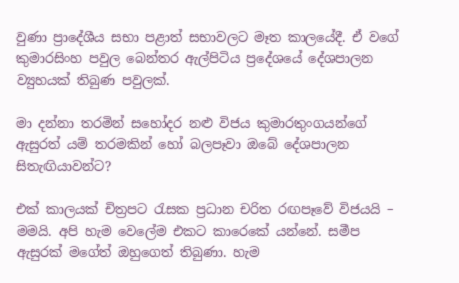වුණා ප්‍රාදේශීය සභා පළාත් සභාවලට මෑත කාලයේදී. ඒ වගේ කුමාරසිංහ පවුල බෙන්තර ඇල්පිටිය ප්‍රදේශයේ දේශපාලන ව්‍යුහයක් තිබුණ පවුලක්.

මා දන්නා තරමින් සහෝදර නළු විජය කුමාරතුංගයන්ගේ ඇසුරත් යම් තරමකින් හෝ බලපෑවා ඔබේ දේශපාලන සිතැඟියාවන්ට?

එක් කාලයක් චිත්‍රපට රැසක ප්‍රධාන චරිත රඟපෑවේ විජයයි – මමයි. අපි හැම වෙලේම එකට කාරෙකේ යන්නේ. සමීප ඇසුරක් මගේත් ඔහුගෙත් තිබුණා. හැම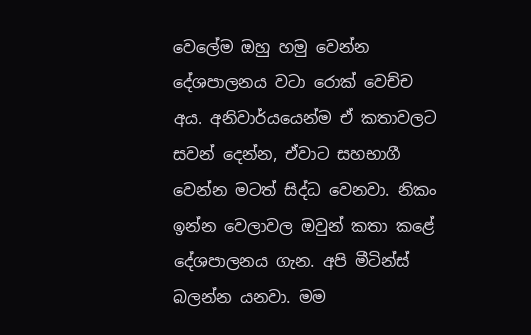වෙලේම ඔහු හමු වෙන්න දේශපාලනය වටා රොක් වෙච්ච අය. අනිවාර්යයෙන්ම ඒ කතාවලට සවන් දෙන්න, ඒවාට සහභාගී වෙන්න මටත් සිද්ධ වෙනවා. නිකං ඉන්න වෙලාවල ඔවුන් කතා කළේ දේශපාලනය ගැන. අපි මීටින්ස් බලන්න යනවා. මම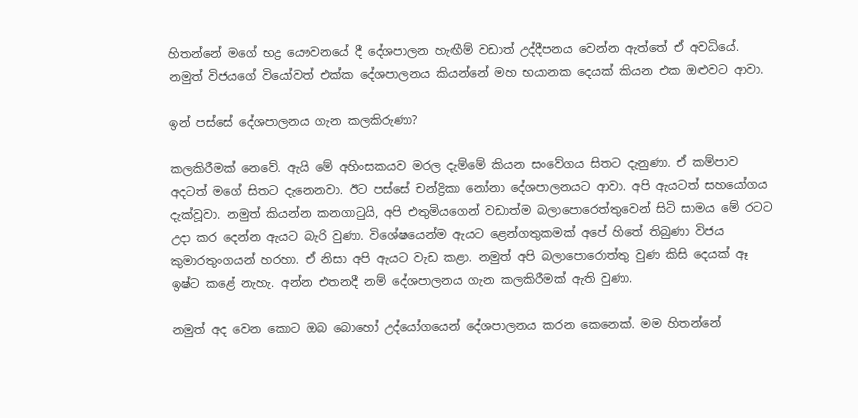හිතන්නේ මගේ භද්‍ර යෞවනයේ දී දේශපාලන හැඟීම් වඩාත් උද්දීපනය වෙන්න ඇත්තේ ඒ අවධියේ. නමුත් විජයගේ වියෝවත් එක්ක දේශපාලනය කියන්නේ මහ භයානක දෙයක් කියන එක ඔළුවට ආවා.

ඉන් පස්සේ දේශපාලනය ගැන කලකිරුණා?

කලකිරීමක් නෙවේ. ඇයි මේ අහිංසකයව මරල දැම්මේ කියන සංවේගය සිතට දැනුණා. ඒ කම්පාව අදටත් මගේ සිතට දැනෙනවා. ඊට පස්සේ චන්ද්‍රිකා නෝනා දේශපාලනයට ආවා. අපි ඇයටත් සහයෝගය දැක්වූවා. නමුත් කියන්න කනගාටුයි, අපි එතුමියගෙන් වඩාත්ම බලාපොරෙත්තුවෙන් සිටි සාමය මේ රටට උදා කර දෙන්න ඇයට බැරි වුණා. විශේෂයෙන්ම ඇයට ළෙන්ගතුකමක් අපේ හිතේ තිබුණා විජය කුමාරතුංගයන් හරහා. ඒ නිසා අපි ඇයට වැඩ කළා. නමුත් අපි බලාපොරොත්තු වුණ කිසි දෙයක් ඈ ඉෂ්ට කළේ නැහැ. අන්න එතනදී නම් දේශපාලනය ගැන කලකිරීමක් ඇති වුණා.

නමුත් අද වෙන කොට ඔබ බොහෝ උද්යෝගයෙන් දේශපාලනය කරන කෙනෙක්. මම හිතන්නේ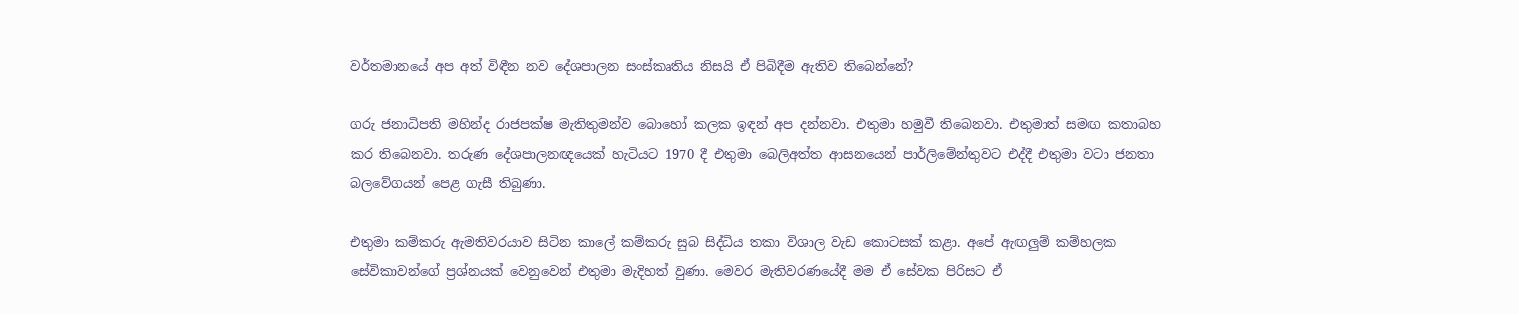වර්තමානයේ අප අත් විඳීන නව දේශපාලන සංස්කෘතිය නිසයි ඒ පිබිදීම ඇතිව තිබෙන්නේ?

ගරු ජනාධිපති මහින්ද රාජපක්ෂ මැතිතුමන්ව බොහෝ කලක ඉඳන් අප දන්නවා. එතුමා හමුවී තිබෙනවා. එතුමාත් සමඟ කතාබහ කර තිබෙනවා. තරුණ දේශපාලනඥයෙක් හැටියට 1970 දී එතුමා බෙලිඅත්ත ආසනයෙන් පාර්ලිමේන්තුවට එද්දී එතුමා වටා ජනතා බලවේගයන් පෙළ ගැසී තිබුණා.

එතුමා කම්කරු ඇමතිවරයාව සිටින කාලේ කම්කරු සුබ සිද්ධිය තකා විශාල වැඩ කොටසක් කළා. අපේ ඇඟලුම් කම්හලක සේවිකාවන්ගේ ප්‍රශ්නයක් වෙනුවෙන් එතුමා මැදිහත් වුණා. මෙවර මැතිවරණයේදී මම ඒ සේවක පිරිසට ඒ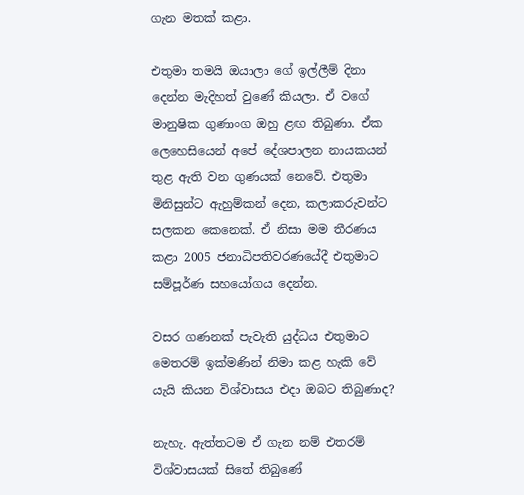ගැන මතක් කළා.

එතුමා තමයි ඔයාලා ගේ ඉල්ලීම් දිනා දෙන්න මැදිහත් වුණේ කියලා. ඒ වගේ මානුෂික ගුණාංග ඔහු ළඟ තිබුණා. ඒක ලෙහෙසියෙන් අපේ දේශපාලන නායකයන් තුළ ඇති වන ගුණයක් නෙවේ. එතුමා මිනිසුන්ට ඇහුම්කන් දෙන, කලාකරුවන්ට සලකන කෙනෙක්. ඒ නිසා මම තීරණය කළා 2005 ජනාධිපතිවරණයේදී එතුමාට සම්පූර්ණ සහයෝගය දෙන්න.

වසර ගණනක් පැවැති යුද්ධය එතුමාට මෙතරම් ඉක්මණින් නිමා කළ හැකි වේ යැයි කියන විශ්වාසය එදා ඔබට තිබුණාද?

නැහැ. ඇත්තටම ඒ ගැන නම් එතරම් විශ්වාසයක් සිතේ තිබුණේ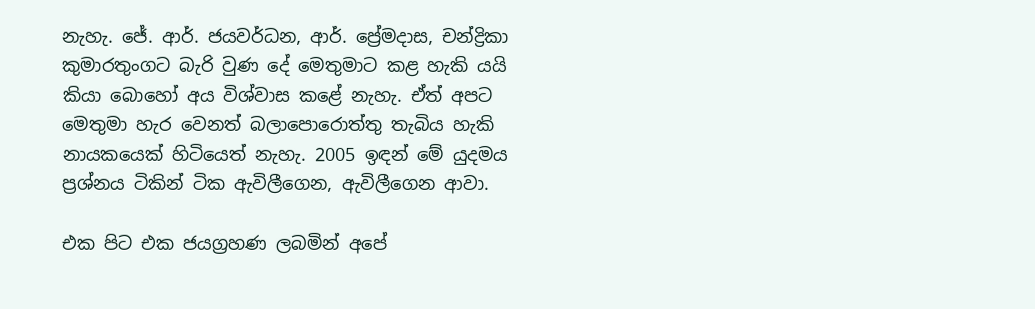නැහැ. ජේ. ආර්. ජයවර්ධන, ආර්. ප්‍රේමදාස, චන්ද්‍රිකා කුමාරතුංගට බැරි වුණ දේ මෙතුමාට කළ හැකි යයි කියා බොහෝ අය විශ්වාස කළේ නැහැ. ඒත් අපට මෙතුමා හැර වෙනත් බලාපොරොත්තු තැබිය හැකි නායකයෙක් හිටියෙත් නැහැ. 2005 ඉඳන් මේ යුදමය ප්‍රශ්නය ටිකින් ටික ඇවිලීගෙන, ඇවිලීගෙන ආවා.

එක පිට එක ජයග්‍රහණ ලබමින් අපේ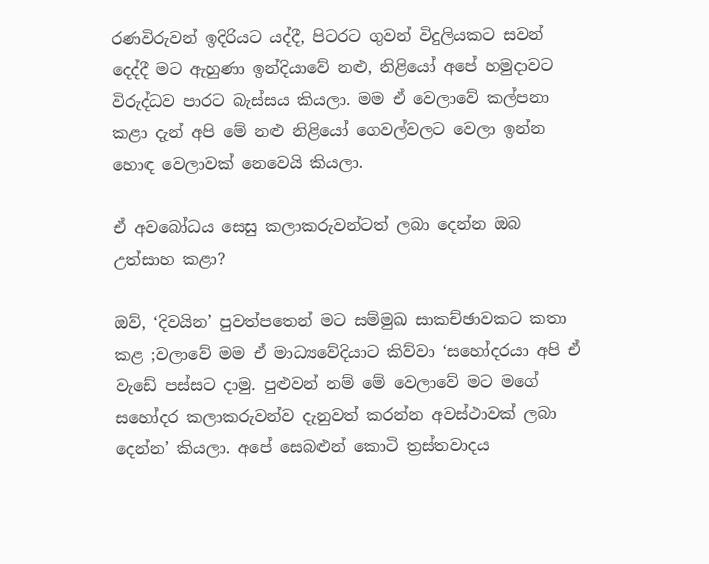රණවිරුවන් ඉදිරියට යද්දී, පිටරට ගුවන් විදුලියකට සවන් දෙද්දී මට ඇහුණා ඉන්දියාවේ නළු, නිළියෝ අපේ හමුදාවට විරුද්ධව පාරට බැස්සය කියලා. මම ඒ වෙලාවේ කල්පනා කළා දැන් අපි මේ නළු නිළියෝ ගෙවල්වලට වෙලා ඉන්න හොඳ වෙලාවක් නෙවෙයි කියලා.

ඒ අවබෝධය සෙසු කලාකරුවන්ටත් ලබා දෙන්න ඔබ උත්සාහ කළා?

ඔව්, ‘දිවයින’ පුවත්පතෙන් මට සම්මුඛ සාකච්ඡාවකට කතා කළ ;වලාවේ මම ඒ මාධ්‍යවේදියාට කිව්වා ‘සහෝදරයා අපි ඒ වැඩේ පස්සට දාමු. පුළුවන් නම් මේ වෙලාවේ මට මගේ සහෝදර කලාකරුවන්ව දැනුවත් කරන්න අවස්ථාවක් ලබා දෙන්න’ කියලා. අපේ සෙබළුන් කොටි ත්‍රස්තවාදය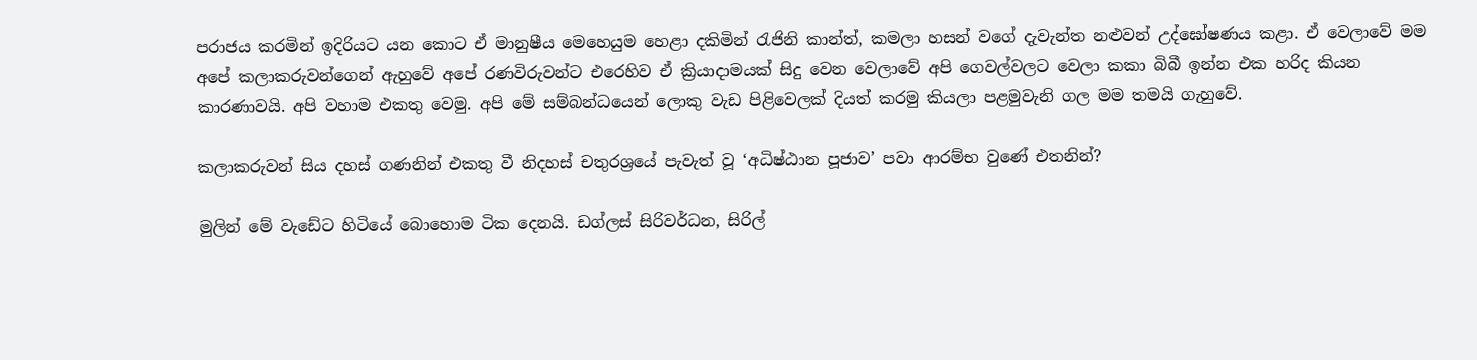පරාජය කරමින් ඉදිරියට යන කොට ඒ මානුෂීය මෙහෙයුම හෙළා දකිමින් රැජිනි කාන්ත්, කමලා හසන් වගේ දැවැන්ත නළුවන් උද්ඝෝෂණය කළා. ඒ වෙලාවේ මම අපේ කලාකරුවන්ගෙන් ඇහුවේ අපේ රණවිරුවන්ට එරෙහිව ඒ ක්‍රියාදාමයක් සිදු වෙන වෙලාවේ අපි ගෙවල්වලට වෙලා කකා බිබී ඉන්න එක හරිද කියන කාරණාවයි. අපි වහාම එකතු වෙමු. අපි මේ සම්බන්ධයෙන් ලොකු වැඩ පිළිවෙලක් දියත් කරමු කියලා පළමුවැනි ගල මම තමයි ගැහුවේ.

කලාකරුවන් සිය දහස් ගණනින් එකතු වී නිදහස් චතුරශ්‍රයේ පැවැත් වූ ‘අධිෂ්ඨාන පූජාව’ පවා ආරම්භ වුණේ එතනින්?

මුලින් මේ වැඩේට හිටියේ බොහොම ටික දෙනයි. ඩග්ලස් සිරිවර්ධන, සිරිල්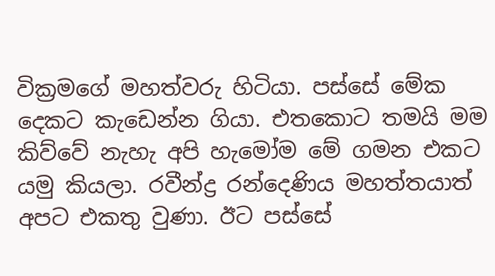වික්‍රමගේ මහත්වරු හිටියා. පස්සේ මේක දෙකට කැඩෙන්න ගියා. එතකොට තමයි මම කිව්වේ නැහැ අපි හැමෝම මේ ගමන එකට යමු කියලා. රවීන්ද්‍ර රන්දෙණිය මහත්තයාත් අපට එකතු වුණා. ඊට පස්සේ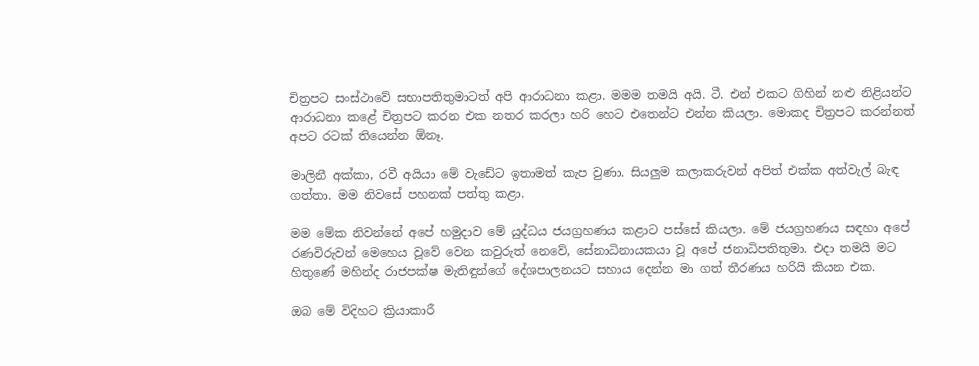චිත්‍රපට සංස්ථාවේ සභාපතිතුමාටත් අපි ආරාධනා කළා. මමම තමයි අයි. ටී. එන් එකට ගිහින් නළු නිළියන්ට ආරාධනා කළේ චිත්‍රපට කරන එක නතර කරලා හරි හෙට එතෙන්ට එන්න කියලා. මොකද චිත්‍රපට කරන්නත් අපට රටක් තියෙන්න ඕනෑ.

මාලිනී අක්කා, රවී අයියා මේ වැඩේට ඉතාමත් කැප වුණා. සියලුම කලාකරුවන් අපිත් එක්ක අත්වැල් බැඳ ගත්තා. මම නිවසේ පහනක් පත්තු කළා.

මම මේක නිවන්නේ අපේ හමුදාව මේ යුද්ධය ජයග්‍රහණය කළාට පස්සේ කියලා. මේ ජයග්‍රහණය සඳහා අපේ රණවිරුවන් මෙහෙය වූවේ වෙන කවුරුත් නෙවේ, සේනාධිනායකයා වූ අපේ ජනාධිපතිතුමා. එදා තමයි මට හිතුණේ මහින්ද රාජපක්ෂ මැතිඳුන්ගේ දේශපාලනයට සහාය දෙන්න මා ගත් තීරණය හරියි කියන එක.

ඔබ මේ විදිහට ක්‍රියාකාරී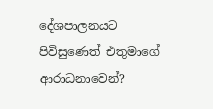දේශපාලනයට පිවිසුණෙත් එතුමාගේ ආරාධනාවෙන්?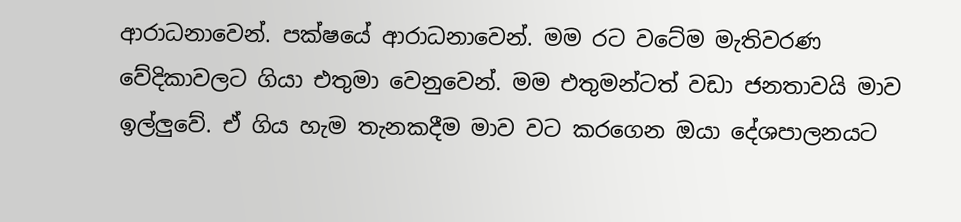ආරාධනාවෙන්. පක්ෂයේ ආරාධනාවෙන්. මම රට වටේම මැතිවරණ වේදිකාවලට ගියා එතුමා වෙනුවෙන්. මම එතුමන්ටත් වඩා ජනතාවයි මාව ඉල්ලුවේ. ඒ ගිය හැම තැනකදීම මාව වට කරගෙන ඔයා දේශපාලනයට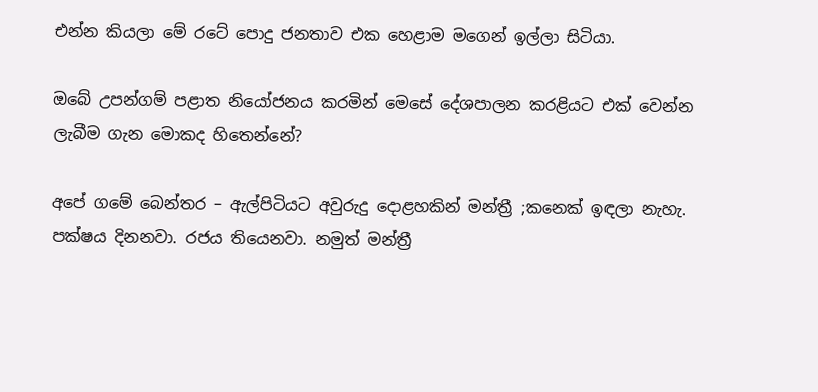එන්න කියලා මේ රටේ පොදු ජනතාව එක හෙළාම මගෙන් ඉල්ලා සිටියා.

ඔබේ උපන්ගම් පළාත නියෝජනය කරමින් මෙසේ දේශපාලන කරළියට එක් වෙන්න ලැබීම ගැන මොකද හිතෙන්නේ?

අපේ ගමේ බෙන්තර – ඇල්පිටියට අවුරුදු දොළහකින් මන්ත්‍රී ;කනෙක් ඉඳලා නැහැ. පක්ෂය දිනනවා. රජය තියෙනවා. නමුත් මන්ත්‍රී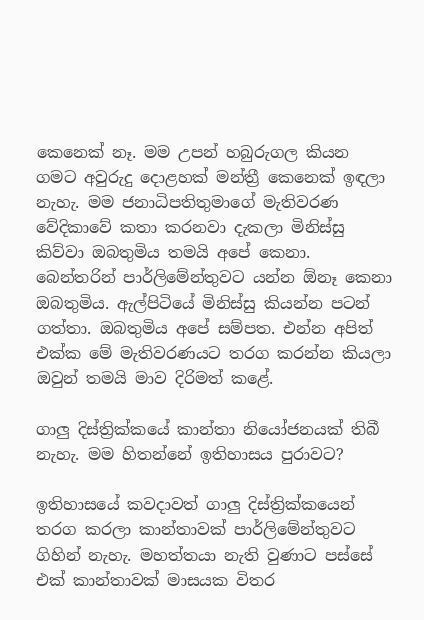කෙනෙක් නෑ. මම උපන් හබුරුගල කියන ගමට අවුරුදු දොළහක් මන්ත්‍රී කෙනෙක් ඉඳලා නැහැ. මම ජනාධිපතිතුමාගේ මැතිවරණ වේදිකාවේ කතා කරනවා දැකලා මිනිස්සු කිව්වා ඔබතුමිය තමයි අපේ කෙනා. බෙන්තරින් පාර්ලිමේන්තුවට යන්න ඕනෑ කෙනා ඔබතුමිය. ඇල්පිටියේ මිනිස්සු කියන්න පටන් ගත්තා. ඔබතුමිය අපේ සම්පත. එන්න අපිත් එක්ක මේ මැතිවරණයට තරග කරන්න කියලා ඔවුන් තමයි මාව දිරිමත් කළේ.

ගාලු දිස්ත්‍රික්කයේ කාන්තා නියෝජනයක් තිබී නැහැ. මම හිතන්නේ ඉතිහාසය පුරාවට?

ඉතිහාසයේ කවදාවත් ගාලු දිස්ත්‍රික්කයෙන් තරග කරලා කාන්තාවක් පාර්ලිමේන්තුවට ගිහින් නැහැ. මහත්තයා නැති වුණාට පස්සේ එක් කාන්තාවක් මාසයක විතර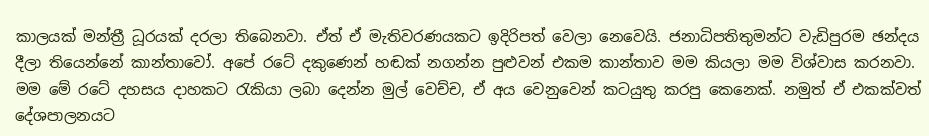කාලයක් මන්ත්‍රී ධූරයක් දරලා තිබෙනවා. ඒත් ඒ මැතිවරණයකට ඉදිරිපත් වෙලා නෙවෙයි. ජනාධිපතිතුමන්ට වැඩිපුරම ඡන්දය දීලා තියෙන්නේ කාන්තාවෝ. අපේ රටේ දකුණෙන් හඬක් නගන්න පුළුවන් එකම කාන්තාව මම කියලා මම විශ්වාස කරනවා. මම මේ රටේ දහසය දාහකට රැකියා ලබා දෙන්න මුල් වෙච්ච, ඒ අය වෙනුවෙන් කටයුතු කරපු කෙනෙක්. නමුත් ඒ එකක්වත් දේශපාලනයට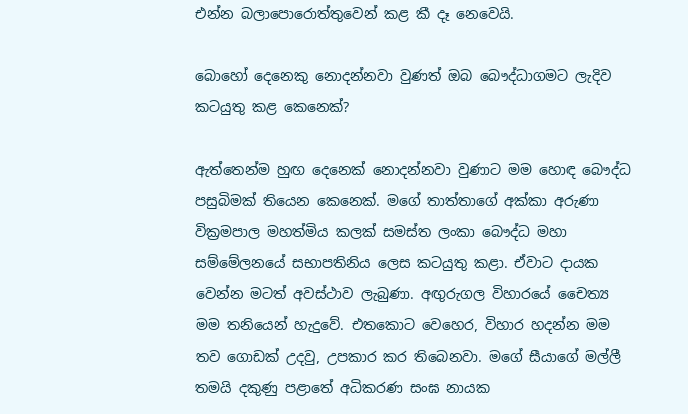එන්න බලාපොරොත්තුවෙන් කළ කී දෑ නෙවෙයි.

බොහෝ දෙනෙකු නොදන්නවා වුණත් ඔබ බෞද්ධාගමට ලැදිව කටයුතු කළ කෙනෙක්?

ඇත්තෙන්ම හුඟ දෙනෙක් නොදන්නවා වුණාට මම හොඳ බෞද්ධ පසුබිමක් තියෙන කෙනෙක්. මගේ තාත්තාගේ අක්කා අරුණා වික්‍රමපාල මහත්මිය කලක් සමස්ත ලංකා බෞද්ධ මහා සම්මේලනයේ සභාපතිනිය ලෙස කටයුතු කළා. ඒවාට දායක වෙන්න මටත් අවස්ථාව ලැබුණා. අඟුරුගල විහාරයේ චෛත්‍ය මම තනියෙන් හැදුවේ. එතකොට වෙහෙර, විහාර හදන්න මම තව ගොඩක් උදවු, උපකාර කර තිබෙනවා. මගේ සීයාගේ මල්ලී තමයි දකුණු පළාතේ අධිකරණ සංඝ නායක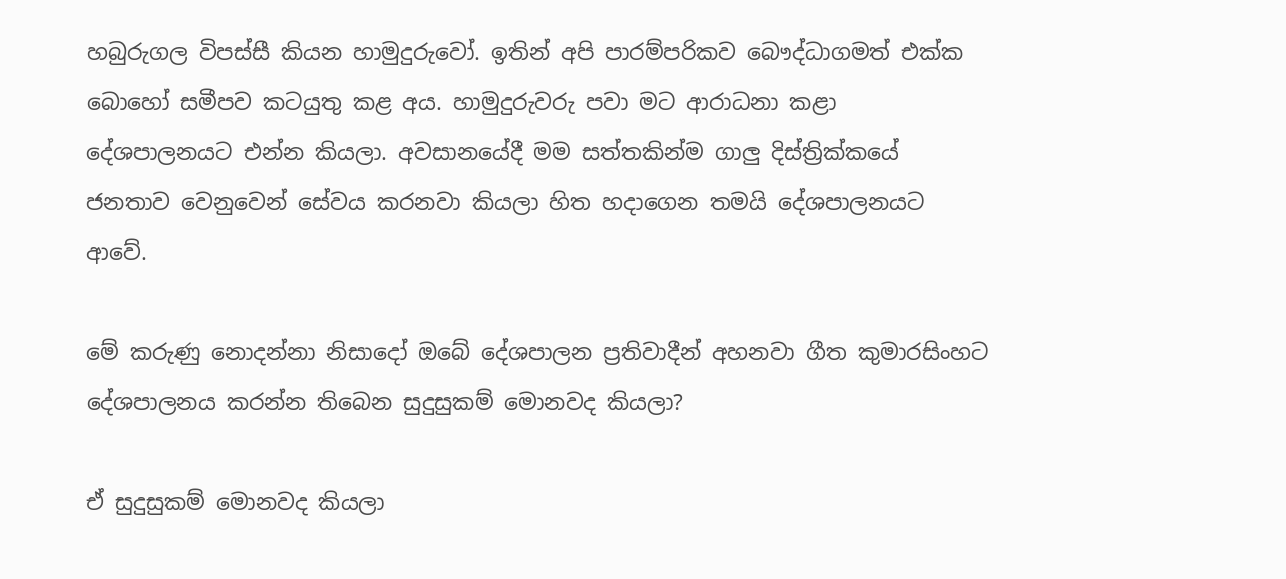හබුරුගල විපස්සී කියන හාමුදුරුවෝ. ඉතින් අපි පාරම්පරිකව බෞද්ධාගමත් එක්ක බොහෝ සමීපව කටයුතු කළ අය. හාමුදුරුවරු පවා මට ආරාධනා කළා දේශපාලනයට එන්න කියලා. අවසානයේදී මම සත්තකින්ම ගාලු දිස්ත්‍රික්කයේ ජනතාව වෙනුවෙන් සේවය කරනවා කියලා හිත හදාගෙන තමයි දේශපාලනයට ආවේ.

මේ කරුණු නොදන්නා නිසාදෝ ඔබේ දේශපාලන ප්‍රතිවාදීන් අහනවා ගීත කුමාරසිංහට දේශපාලනය කරන්න තිබෙන සුදුසුකම් මොනවද කියලා?

ඒ සුදුසුකම් මොනවද කියලා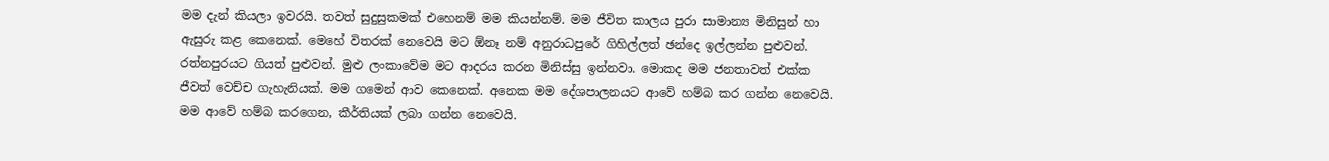මම දැන් කියලා ඉවරයි. තවත් සුදුසුකමක් එහෙනම් මම කියන්නම්. මම ජීවිත කාලය පුරා සාමාන්‍ය මිනිසුන් හා ඇසුරු කළ කෙනෙක්. මෙහේ විතරක් නෙවෙයි මට ඕනෑ නම් අනුරාධපුරේ ගිහිල්ලත් ඡන්දෙ ඉල්ලන්න පුළුවන්. රත්නපුරයට ගියත් පුළුවන්. මුළු ලංකාවේම මට ආදරය කරන මිනිස්සු ඉන්නවා. මොකද මම ජනතාවත් එක්ක ජීවත් වෙච්ච ගැහැනියක්. මම ගමෙන් ආව කෙනෙක්. අනෙක මම දේශපාලනයට ආවේ හම්බ කර ගන්න නෙවෙයි. මම ආවේ හම්බ කරගෙන, කීර්තියක් ලබා ගන්න නෙවෙයි.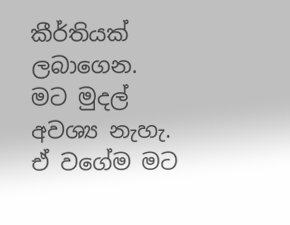කීර්තියක් ලබාගෙන. මට මුදල් අවශ්‍ය නැහැ. ඒ වගේම මට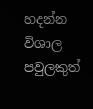හදන්න විශාල පවුලකුත්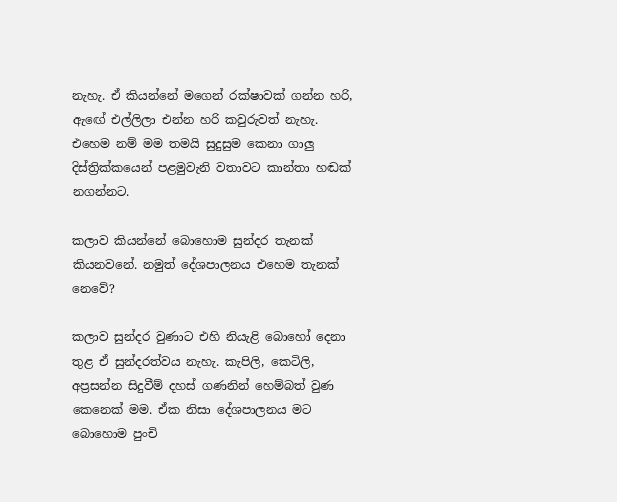නැහැ. ඒ කියන්නේ මගෙන් රක්ෂාවක් ගන්න හරි, ඇඟේ එල්ලිලා එන්න හරි කවුරුවත් නැහැ. එහෙම නම් මම තමයි සුදුසුම කෙනා ගාලු දිස්ත්‍රික්කයෙන් පළමුවැනි වතාවට කාන්තා හඬක් නගන්නට.

කලාව කියන්නේ බොහොම සුන්දර තැනක් කියනවනේ. නමුත් දේශපාලනය එහෙම තැනක් නෙවේ?

කලාව සුන්දර වුණාට එහි නියැළි බොහෝ දෙනා තුළ ඒ සුන්දරත්වය නැහැ. කැපිලි, කෙටිලි, අප්‍රසන්න සිදුවීම් දහස් ගණනින් හෙම්බත් වුණ කෙනෙක් මම. ඒක නිසා දේශපාලනය මට බොහොම පුංචි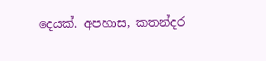දෙයක්. අපහාස, කතන්දර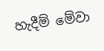හැදීම් මේවා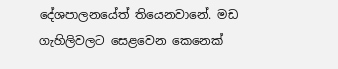දේශපාලනයේත් තියෙනවානේ. මඩ ගැහිලිවලට සෙළවෙන කෙනෙක්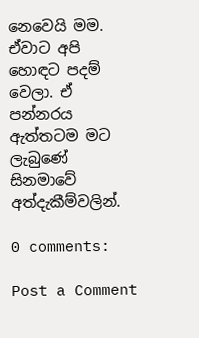නෙවෙයි මම. ඒවාට අපි හොඳට පදම් වෙලා. ඒ පන්නරය ඇත්තටම මට ලැබුණේ සිනමාවේ අත්දැකීම්වලින්.

0 comments:

Post a Comment